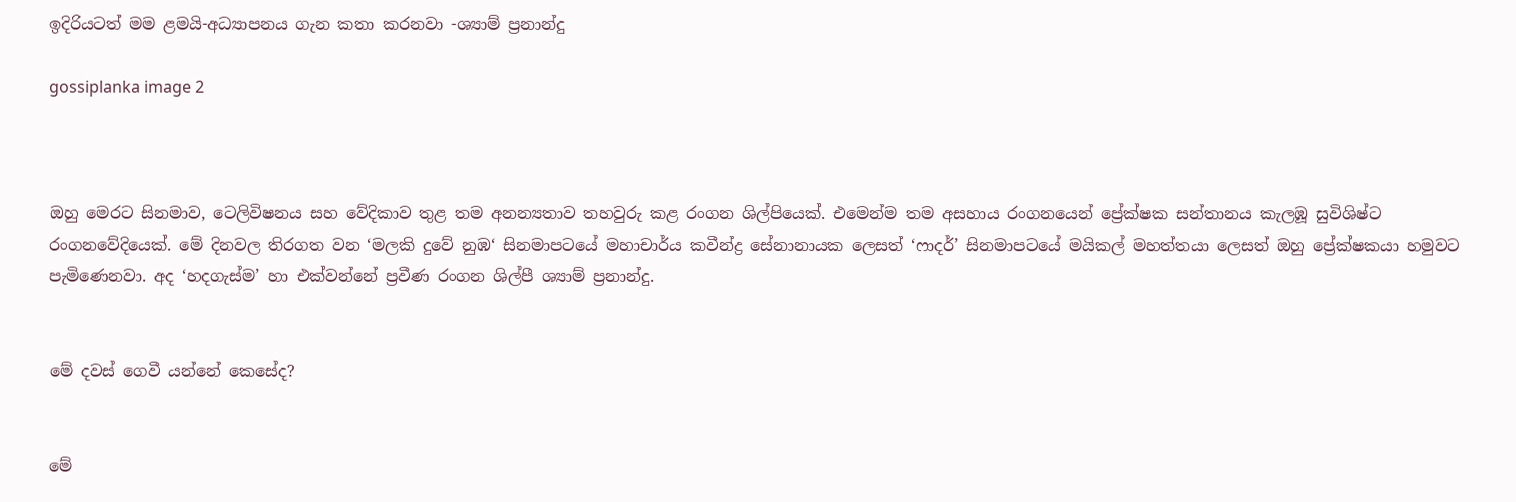ඉදිරියටත් මම ළමයි-අධ්‍යාපනය ගැන කතා කරනවා -ශ්‍යාම් ප්‍රනාන්දු

gossiplanka image 2



ඔහු මෙරට සිනමාව, ටෙලිවිෂනය සහ වේදිකාව තුළ තම අනන්‍යතාව තහවුරු කළ රංගන ශිල්පියෙක්. එමෙන්ම තම අසහාය රංගනයෙන් ප්‍රේක්ෂක සන්තානය කැලඹූ සුවිශිෂ්ට රංගනවේදියෙක්. මේ දිනවල තිරගත වන ‘මලකි දුවේ නුඹ‘ සිනමාපටයේ මහාචාර්ය කවීන්ද්‍ර සේනානායක ලෙසත් ‘ෆාදර්’ සිනමාපටයේ මයිකල් මහත්තයා ලෙසත් ඔහු ප්‍රේක්ෂකයා හමුවට පැමිණෙනවා. අද ‘හදගැස්ම’ හා එක්වන්නේ ප්‍රවීණ රංගන ශිල්පී ශ්‍යාම් ප්‍රනාන්දු.


මේ දවස් ගෙවී යන්නේ කෙසේද?


මේ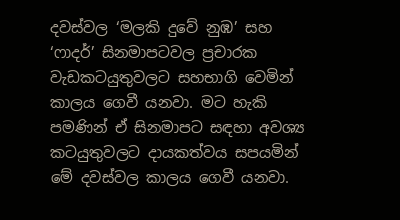දවස්වල ‘මලකි දුවේ නුඹ’ සහ ‘ෆාදර්’ සිනමාපටවල ප්‍රචාරක වැඩකටයුතුවලට සහභාගි වෙමින් කාලය ගෙවී යනවා. මට හැකි පමණින් ඒ සිනමාපට සඳහා අවශ්‍ය කටයුතුවලට දායකත්වය සපයමින් මේ දවස්වල කාලය ගෙවී යනවා.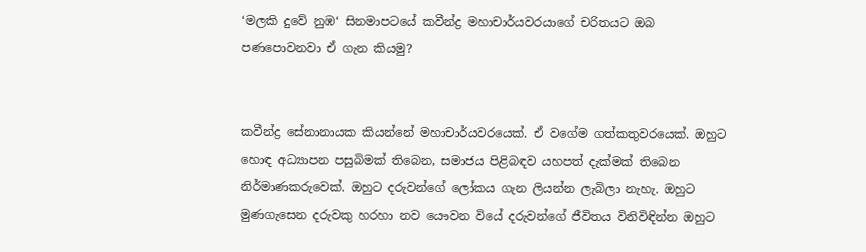‘මලකි දුවේ නුඹ‘ සිනමාපටයේ කවීන්ද්‍ර මහාචාර්යවරයාගේ චරිතයට ඔබ පණපොවනවා ඒ ගැන කියමු?


කවීන්ද්‍ර සේනානායක කියන්නේ මහාචාර්යවරයෙක්. ඒ වගේම ගත්කතුවරයෙක්. ඔහුට හොඳ අධ්‍යාපන පසුබිමක් තිබෙන, සමාජය පිළිබඳව යහපත් දැක්මක් තිබෙන නිර්මාණකරුවෙක්. ඔහුට දරුවන්ගේ ලෝකය ගැන ලියන්න ලැබිලා නැහැ. ඔහුට මුණගැසෙන දරුවකු හරහා නව යෞවන වියේ දරුවන්ගේ ජීවිතය විනිවිඳින්න ඔහුට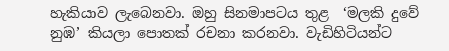හැකියාව ලැබෙනවා. ඔහු සිනමාපටය තුළ  ‘මලකි දුවේ නුඹ’ කියලා පොතක් රචනා කරනවා. වැඩිහිටියන්ට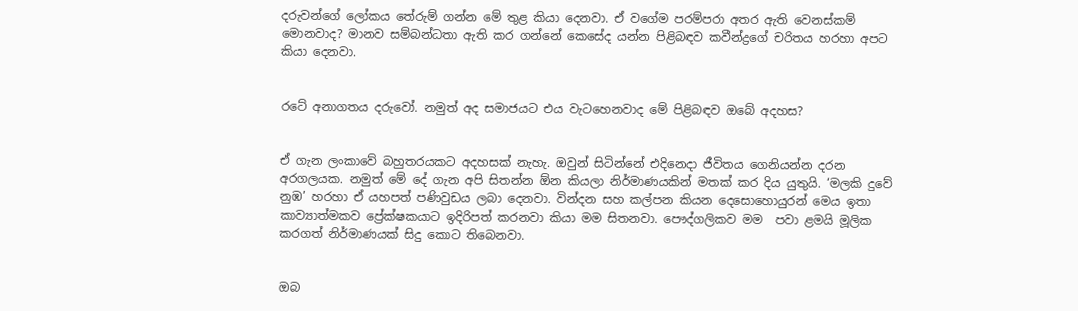දරුවන්ගේ ලෝකය තේරුම් ගන්න මේ තුළ කියා දෙනවා. ඒ වගේම පරම්පරා අතර ඇති වෙනස්කම් මොනවාද? මානව සම්බන්ධතා ඇති කර ගන්නේ කෙසේද යන්න පිළිබඳව කවීන්ද්‍රගේ චරිතය හරහා අපට කියා දෙනවා.


රටේ අනාගතය දරුවෝ. නමුත් අද සමාජයට එය වැටහෙනවාද මේ පිළිබඳව ඔබේ අදහස?


ඒ ගැන ලංකාවේ බහුතරයකට අදහසක් නැහැ. ඔවුන් සිටින්නේ එදිනෙදා ජීවිතය ගෙනියන්න දරන අරගලයක. නමුත් මේ දේ ගැන අපි සිතන්න ඕන කියලා නිර්මාණයකින් මතක් කර දිය යුතුයි. ‘මලකි දුවේ නුඹ’ හරහා ඒ යහපත් පණිවුඩය ලබා දෙනවා. වින්දන සහ කල්පන කියන දෙසොහොයුරන් මෙය ඉතා කාව්‍යාත්මකව ප්‍රේක්ෂකයාට ඉදිරිපත් කරනවා කියා මම සිතනවා. පෞද්ගලිකව මම  පවා ළමයි මූලික කරගත් නිර්මාණයක් සිදු කොට තිබෙනවා.


ඔබ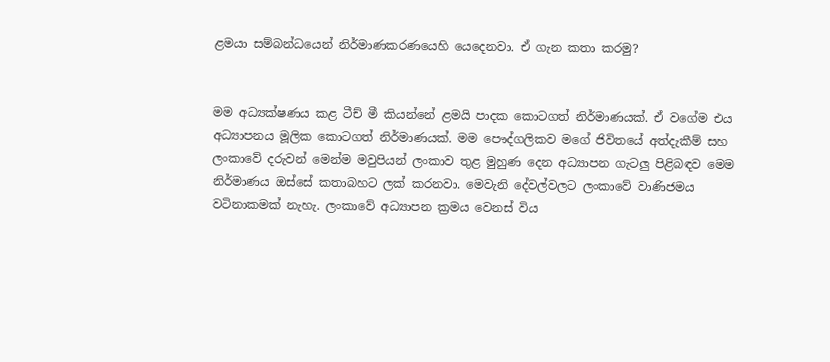ළමයා සම්බන්ධයෙන් නිර්මාණකරණයෙහි යෙදෙනවා. ඒ ගැන කතා කරමු?


මම අධ්‍යක්ෂණය කළ ටීච් මී කියන්නේ ළමයි පාදක කොටගත් නිර්මාණයක්. ඒ වගේම එය අධ්‍යාපනය මූලික කොටගත් නිර්මාණයක්. මම පෞද්ගලිකව මගේ ජිවිතයේ අත්දැකීම් සහ ලංකාවේ දරුවන් මෙන්ම මවුපියන් ලංකාව තුළ මුහුණ දෙන අධ්‍යාපන ගැටලු පිළිබඳව මෙම නිර්මාණය ඔස්සේ කතාබහට ලක් කරනවා. මෙවැනි දේවල්වලට ලංකාවේ වාණිජමය වටිනාකමක් නැහැ. ලංකාවේ අධ්‍යාපන ක්‍රමය වෙනස් විය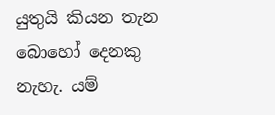යුතුයි කියන තැන බොහෝ දෙනකු නැහැ. යම්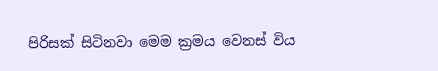පිරිසක් සිටිනවා මෙම ක්‍රමය වෙනස් විය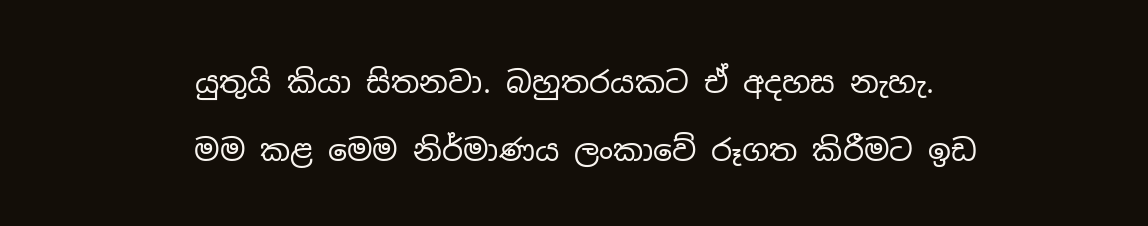යුතුයි කියා සිතනවා. බහුතරයකට ඒ අදහස නැහැ. මම කළ මෙම නිර්මාණය ලංකාවේ රූගත කිරීමට ඉඩ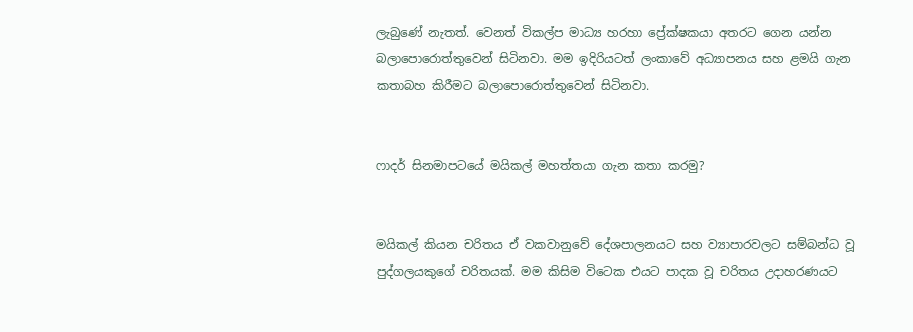ලැබුණේ නැතත්. වෙනත් විකල්ප මාධ්‍ය හරහා ප්‍රේක්ෂකයා අතරට ගෙන යන්න බලාපොරොත්තුවෙන් සිටිනවා. මම ඉදිරියටත් ලංකාවේ අධ්‍යාපනය සහ ළමයි ගැන කතාබහ කිරීමට බලාපොරොත්තුවෙන් සිටිනවා.


ෆාදර් සිනමාපටයේ මයිකල් මහත්තයා ගැන කතා කරමු?


මයිකල් කියන චරිතය ඒ වකවානුවේ දේශපාලනයට සහ ව්‍යාපාරවලට සම්බන්ධ වූ පුද්ගලයකුගේ චරිතයක්. මම කිසිම විටෙක එයට පාදක වූ චරිතය උදාහරණයට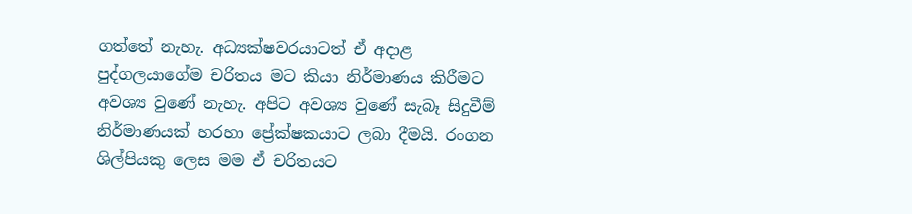ගත්තේ නැහැ. අධ්‍යක්ෂවරයාටත් ඒ අදාළ පුද්ගලයාගේම චරිතය මට කියා නිර්මාණය කිරීමට අවශ්‍ය වුණේ නැහැ. අපිට අවශ්‍ය වුණේ සැබෑ සිදුවීම් නිර්මාණයක් හරහා ප්‍රේක්ෂකයාට ලබා දීමයි. රංගන ශිල්පියකු ලෙස මම ඒ චරිතයට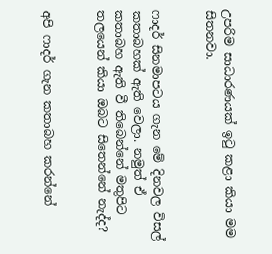උපරිම සාධාරණයක් ඉටු කළා කියා මම සිතනවා.


ෆාදර් සිනමාපටය ගැන මේ දිනවල විසල් කතාබහක් ඇති වෙලා. නමුත් ඒ කතාබහ ඇති වී තිබෙන්නේ මතුපිට තලයෙන් කියා ඔබට සිතෙන්නේ නැද්ද?


අපි ෆාදර් ගැන කතාබහ කරන්නේ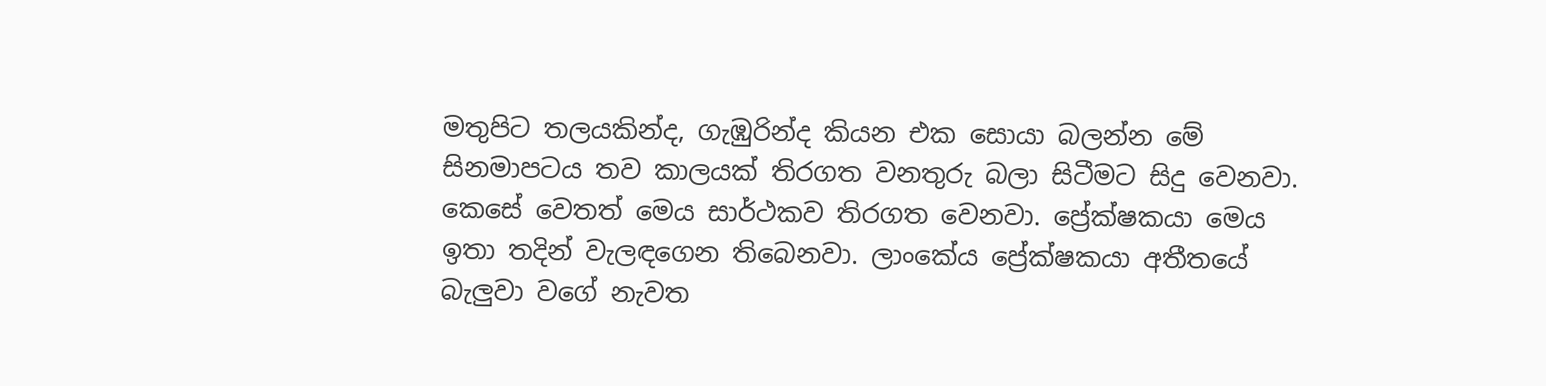මතුපිට තලයකින්ද, ගැඹුරින්ද කියන එක සොයා බලන්න මේ සිනමාපටය තව කාලයක් තිරගත වනතුරු බලා සිටීමට සිදු වෙනවා. කෙසේ වෙතත් මෙය සාර්ථකව තිරගත වෙනවා. ප්‍රේක්ෂකයා මෙය ඉතා තදින් වැලඳගෙන තිබෙනවා. ලාංකේය ප්‍රේක්ෂකයා අතීතයේ බැලුවා වගේ නැවත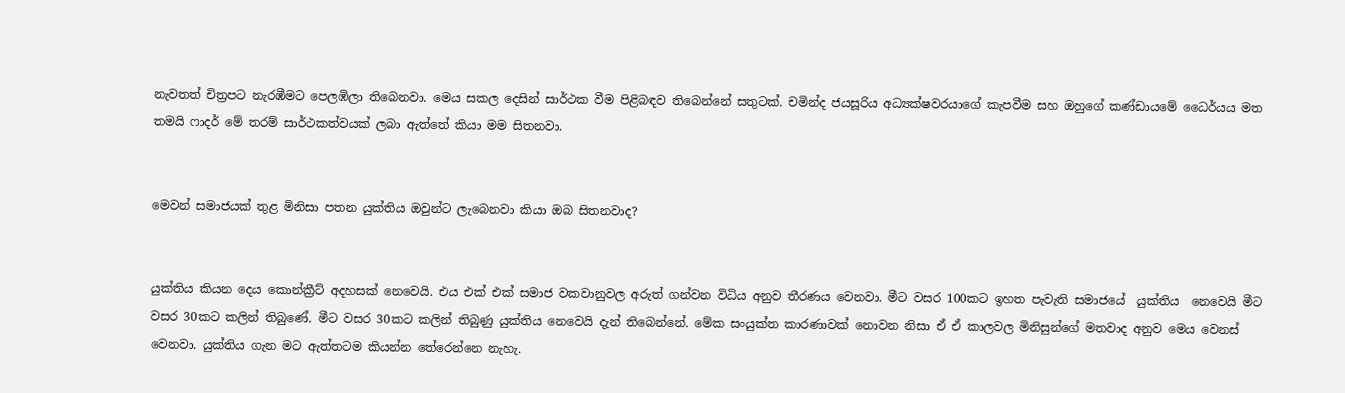නැවතත් චිත්‍රපට නැරඹීමට පෙලඹිලා තිබෙනවා. මෙය සකල දෙසින් සාර්ථක වීම පිළිබඳව තිබෙන්නේ සතුටක්. චමින්ද ජයසූරිය අධ්‍යක්ෂවරයාගේ කැපවීම සහ ඔහුගේ කණ්ඩායමේ ධෛර්යය මත තමයි ෆාදර් මේ තරම් සාර්ථකත්වයක් ලබා ඇත්තේ කියා මම සිතනවා.


මෙවන් සමාජයක් තුළ මිනිසා පතන යුක්තිය ඔවුන්ට ලැබෙනවා කියා ඔබ සිතනවාද?


යුක්තිය කියන දෙය කොන්ක්‍රීට් අදහසක් නෙවෙයි. එය එක් එක් සමාජ වකවානුවල අරුත් ගන්වන විධිය අනුව තීරණය වෙනවා. මීට වසර 100කට ඉහත පැවැති සමාජයේ  යුක්තිය  නෙවෙයි මීට වසර 30කට කලින් තිබුණේ. මීට වසර 30කට කලින් තිබුණු යුක්තිය නෙවෙයි දැන් තිබෙන්නේ. මේක සංයුක්ත කාරණාවක් නොවන නිසා ඒ ඒ කාලවල මිනිසුන්ගේ මතවාද අනුව මෙය වෙනස් වෙනවා. යුක්තිය ගැන මට ඇත්තටම කියන්න තේරෙන්නෙ නැහැ.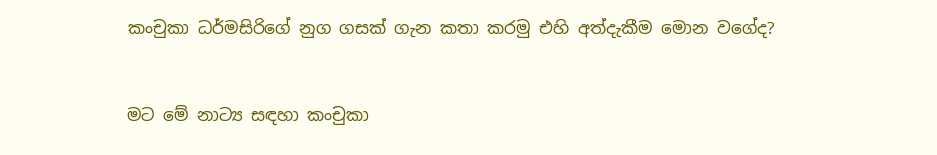කංචුකා ධර්මසිරිගේ නුග ගසක් ගැන කතා කරමු එහි අත්දැකීම මොන වගේද?


මට මේ නාට්‍ය සඳහා කංචුකා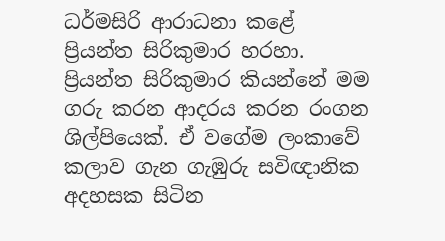ධර්මසිරි ආරාධනා කළේ ප්‍රියන්ත සිරිකුමාර හරහා. ප්‍රියන්ත සිරිකුමාර කියන්නේ මම ගරු කරන ආදරය කරන රංගන ශිල්පියෙක්. ඒ වගේම ලංකාවේ කලාව ගැන ගැඹුරු සවිඥානික අදහසක සිටින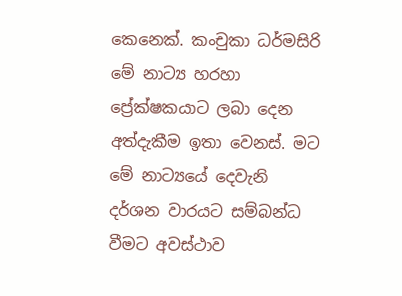කෙනෙක්. කංචුකා ධර්මසිරි මේ නාට්‍ය හරහා ප්‍රේක්ෂකයාට ලබා දෙන අත්දැකීම ඉතා වෙනස්. මට මේ නාට්‍යයේ දෙවැනි දර්ශන වාරයට සම්බන්ධ වීමට අවස්ථාව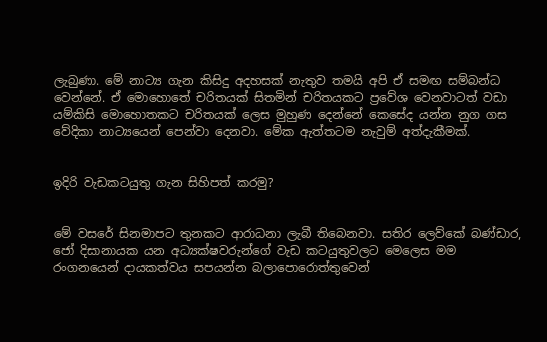ලැබුණා. මේ නාට්‍ය ගැන කිසිදු අදහසක් නැතුව තමයි අපි ඒ සමඟ සම්බන්ධ වෙන්නේ. ඒ මොහොතේ චරිතයක් සිතමින් චරිතයකට ප්‍රවේශ වෙනවාටත් වඩා යම්කිසි මොහොතකට චරිතයක් ලෙස මුහුණ දෙන්නේ කෙසේද යන්න නුග ගස වේදිකා නාට්‍යයෙන් පෙන්වා දෙනවා. මේක ඇත්තටම නැවුම් අත්දැකීමක්.


ඉදිරි වැඩකටයුතු ගැන සිහිපත් කරමු?


මේ වසරේ සිනමාපට තුනකට ආරාධනා ලැබී තිබෙනවා. සතිර ලෙව්කේ බණ්ඩාර, ජෝ දිසානායක යන අධ්‍යක්ෂවරුන්ගේ වැඩ කටයුතුවලට මෙලෙස මම රංගනයෙන් දායකත්වය සපයන්න බලාපොරොත්තුවෙන්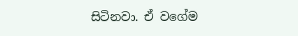සිටිනවා. ඒ වගේම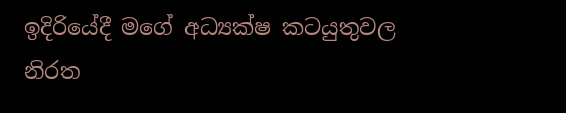ඉදිරියේදී මගේ අධ්‍යක්ෂ කටයුතුවල නිරත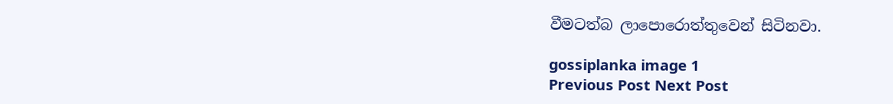වීමටත්බ ලාපොරොත්තුවෙන් සිටිනවා.

gossiplanka image 1
Previous Post Next Post